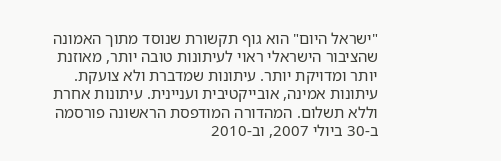"ישראל היום" הוא גוף תקשורת שנוסד מתוך האמונה שהציבור הישראלי ראוי לעיתונות טובה יותר, מאוזנת יותר ומדויקת יותר. עיתונות שמדברת ולא צועקת. עיתונות אמינה, אובייקטיבית ועניינית. עיתונות אחרת וללא תשלום. המהדורה המודפסת הראשונה פורסמה ב-30 ביולי 2007, וב-2010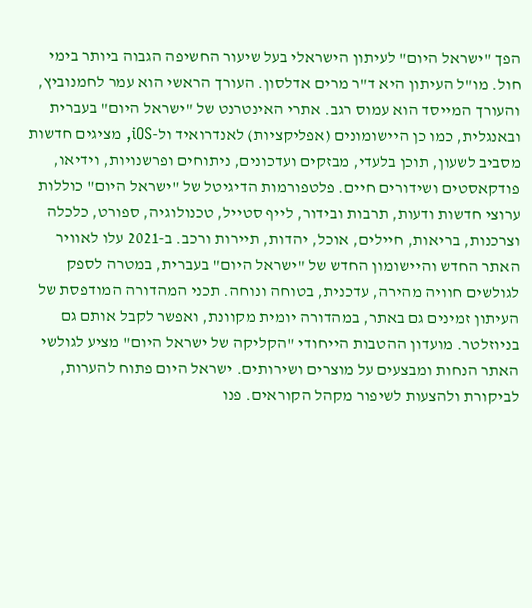הפך "ישראל היום" לעיתון הישראלי בעל שיעור החשיפה הגבוה ביותר בימי חול. מו"ל העיתון היא ד"ר מרים אדלסון. העורך הראשי הוא עמר לחמנוביץ, והעורך המייסד הוא עמוס רגב. אתרי האינטרנט של "ישראל היום" בעברית ובאנגלית, כמו כן היישומונים (אפליקציות) לאנדרואיד ול-iOS, מציגים חדשות מסביב לשעון, תוכן בלעדי, מבזקים ועדכונים, ניתוחים ופרשנויות, וידיאו, פודקאסטים ושידורים חיים. פלטפורמות הדיגיטל של "ישראל היום" כוללות ערוצי חדשות ודעות, תרבות ובידור, לייף סטייל, טכנולוגיה, ספורט, כלכלה וצרכנות, בריאות, חיילים, אוכל, יהדות, תיירות ורכב. ב-2021 עלו לאוויר האתר החדש והיישומון החדש של "ישראל היום" בעברית, במטרה לספק לגולשים חוויה מהירה, עדכנית, בטוחה ונוחה. תכני המהדורה המודפסת של העיתון זמינים גם באתר, במהדורה יומית מקוונת, ואפשר לקבל אותם גם בניוזלטר. מועדון ההטבות הייחודי "הקליקה של ישראל היום" מציע לגולשי האתר הנחות ומבצעים על מוצרים ושירותים. ישראל היום פתוח להערות, לביקורת ולהצעות לשיפור מקהל הקוראים. פנו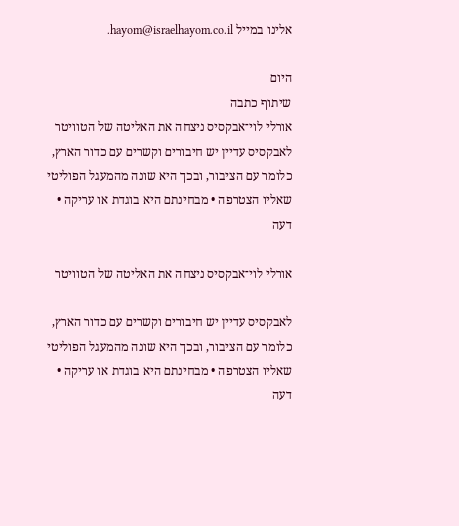אלינו במייל hayom@israelhayom.co.il.

היום
שיתוף כתבה
אורלי לוי־אבקסיס ניצחה את האליטה של הטוויטר
לאבקסיס עדיין יש חיבורים וקשרים עם כדור הארץ, כלומר עם הציבור, ובכך היא שונה מהמעגל הפוליטי שאליו הצטרפה • מבחינתם היא בוגדת או עריקה • דעה

אורלי לוי־אבקסיס ניצחה את האליטה של הטוויטר

לאבקסיס עדיין יש חיבורים וקשרים עם כדור הארץ, כלומר עם הציבור, ובכך היא שונה מהמעגל הפוליטי שאליו הצטרפה • מבחינתם היא בוגדת או עריקה • דעה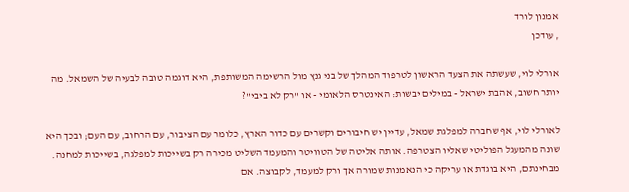אמנון לורד
, עודכן

אורלי לוי, שעשתה את הצעד הראשון לטרפוד המהלך של בני גנץ מול הרשימה המשותפת, היא דוגמה טובה לבעיה של השמאל. מה יותר חשוב, אהבת ישראל - במילים יבשות: האינטרס הלאומי - או "רק לא ביבי"?

לאורלי לוי, אף שחברה למפלגת שמאל, עדיין יש חיבורים וקשרים עם כדור הארץ, כלומר עם הציבור, עם הרחוב, עם העם; ובכך היא שונה מהמעגל הפוליטי שאליו הצטרפה. אותה אליטה של הטוויטר והמעמד השליט מכירה רק בשייכות למפלגה, בשייכות למחנה. מבחינתם, היא בוגדת או עריקה כי הנאמנות שמורה אך ורק למעמד, לקבוצה. אם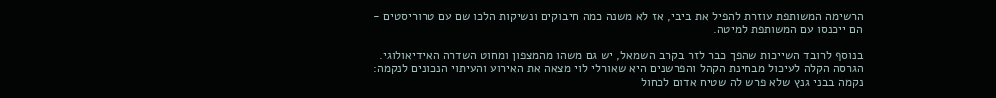הרשימה המשותפת עוזרת להפיל את ביבי, אז לא משנה כמה חיבוקים ונשיקות הלכו שם עם טרוריסטים - הם ייכנסו עם המשותפת למיטה.

בנוסף לרובד השייכות שהפך כבר לזר בקרב השמאל, יש גם משהו מהמצפון ומחוט השדרה האידיאולוגי. הגרסה הקלה לעיכול מבחינת הקהל והפרשנים היא שאורלי לוי מצאה את האירוע והעיתוי הנכונים לנקמה: נקמה בבני גנץ שלא פרש לה שטיח אדום לכחול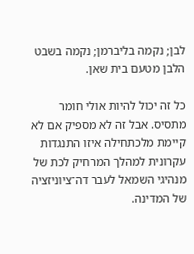לבן; נקמה בליברמן; נקמה בשבט הלבן מטעם בית שאן.

כל זה יכול להיות אולי חומר מתסיס. אבל זה לא מספיק אם לא קיימת מלכתחילה איזו התנגדות עקרונית למהלך המרחיק לכת של מנהיגי השמאל לעבר דה־ציוניזציה של המדינה.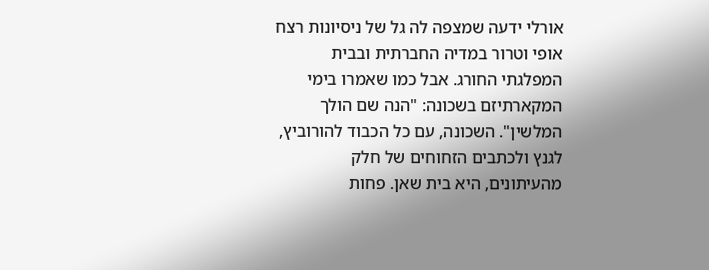אורלי ידעה שמצפה לה גל של ניסיונות רצח אופי וטרור במדיה החברתית ובבית המפלגתי החורג. אבל כמו שאמרו בימי המקארתיזם בשכונה: "הנה שם הולך המלשין". השכונה, עם כל הכבוד להורוביץ, לגנץ ולכתבים הזחוחים של חלק מהעיתונים, היא בית שאן. פחות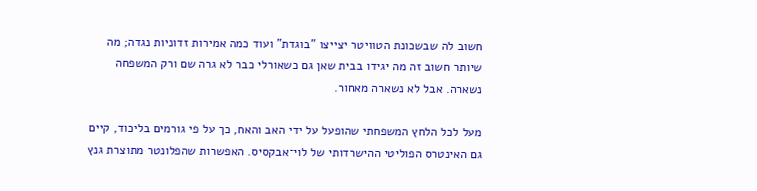חשוב לה שבשכונת הטוויטר יצייצו "בוגדת" ועוד כמה אמירות זדוניות נגדה; מה שיותר חשוב זה מה יגידו בבית שאן גם כשאורלי כבר לא גרה שם ורק המשפחה נשארה. אבל לא נשארה מאחור.

מעל לכל הלחץ המשפחתי שהופעל על ידי האב והאח, כך על פי גורמים בליכוד, קיים גם האינטרס הפוליטי ההישרדותי של לוי־אבקסיס. האפשרות שהפלונטר מתוצרת גנץ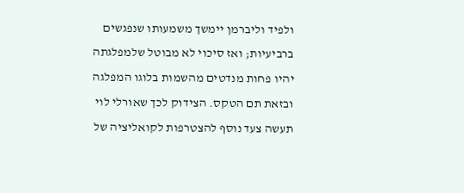ולפיד וליברמן יימשך משמעותו שנפגשים ברביעיות; ואז סיכוי לא מבוטל שלמפלגתה יהיו פחות מנדטים מהשמות בלוגו המפלגה ובזאת תם הטקס. הצידוק לכך שאורלי לוי תעשה צעד נוסף להצטרפות לקואליציה של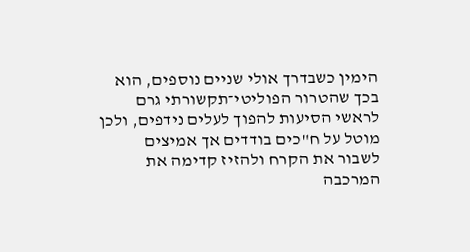הימין כשבדרך אולי שניים נוספים, הוא בכך שהטרור הפוליטי־תקשורתי גרם לראשי הסיעות להפוך לעלים נידפים, ולכן מוטל על ח"כים בודדים אך אמיצים לשבור את הקרח ולהזיז קדימה את המרכבה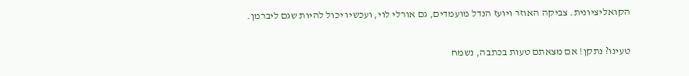הקואליציונית. צביקה האוזר ויועז הנדל מועמדים, גם אורלי לוי, ועכשיו יכול להיות שגם ליברמן.

טעינו? נתקן! אם מצאתם טעות בכתבה, נשמח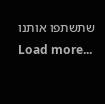שתשתפו אותנו
Load more...